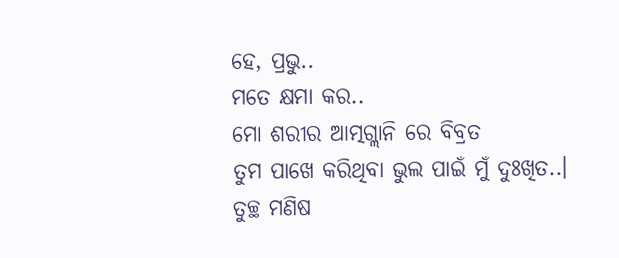ହେ, ପ୍ରଭୁ..
ମତେ କ୍ଷମା କର..
ମୋ ଶରୀର ଆତ୍ମଗ୍ଲାନି ରେ ବିବ୍ରତ
ତୁମ ପାଖେ କରିଥିବା ଭୁଲ ପାଇଁ ମୁଁ ଦୁଃଖିତ..।
ତୁଚ୍ଛ ମଣିଷ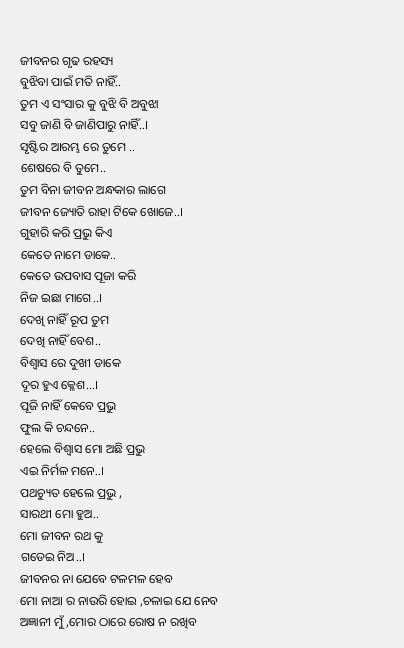ଜୀବନର ଗୃଢ ରହସ୍ୟ
ବୁଝିବା ପାଇଁ ମତି ନାହିଁ..
ତୁମ ଏ ସଂସାର କୁ ବୁଝି ବି ଅବୁଝା
ସବୁ ଜାଣି ବି ଜାଣିପାରୁ ନାହିଁ..।
ସୃଷ୍ଟିର ଆରମ୍ଭ ରେ ତୁମେ ..
ଶେଷରେ ବି ତୁମେ..
ତୁମ ବିନା ଜୀବନ ଅନ୍ଧକାର ଲାଗେ
ଜୀବନ ଜ୍ୟୋତି ରାହା ଟିକେ ଖୋଜେ..।
ଗୁହାରି କରି ପ୍ରଭୁ କିଏ
କେତେ ନାମେ ଡାକେ..
କେତେ ଉପବାସ ପୂଜା କରି
ନିଜ ଇଛା ମାଗେ..।
ଦେଖି ନାହିଁ ରୂପ ତୁମ
ଦେଖି ନାହିଁ ବେଶ..
ବିଶ୍ୱାସ ରେ ଦୁଖୀ ଡାକେ
ଦୂର ହୁଏ କ୍ଳେଶ...।
ପୂଜି ନାହିଁ କେବେ ପ୍ରଭୁ
ଫୁଲ କି ଚନ୍ଦନେ..
ହେଲେ ବିଶ୍ୱାସ ମୋ ଅଛି ପ୍ରଭୁ
ଏଇ ନିର୍ମଳ ମନେ..।
ପଥଚ୍ୟୁତ ହେଲେ ପ୍ରଭୁ ,
ସାରଥୀ ମୋ ହୁଅ..
ମୋ ଜୀବନ ରଥ କୁ
ଗଡେଇ ନିଅ..।
ଜୀବନର ନା ଯେବେ ଟଳମଳ ହେବ
ମୋ ନାଆ ର ନାଉରି ହୋଇ ,ଚଳାଇ ଯେ ନେବ
ଅଜ୍ଞାନୀ ମୁଁ ,ମୋର ଠାରେ ରୋଷ ନ ରଖିବ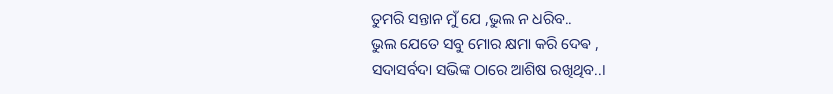ତୁମରି ସନ୍ତାନ ମୁଁ ଯେ ,ଭୁଲ ନ ଧରିବ..
ଭୁଲ ଯେତେ ସବୁ ମୋର କ୍ଷମା କରି ଦେଵ ,
ସଦାସର୍ବଦା ସଭିଙ୍କ ଠାରେ ଆଶିଷ ରଖିଥିବ..।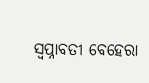ସ୍ୱପ୍ନାବତୀ ବେହେରା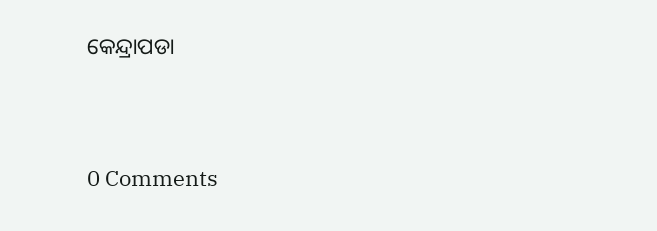କେନ୍ଦ୍ରାପଡା




0 Comments